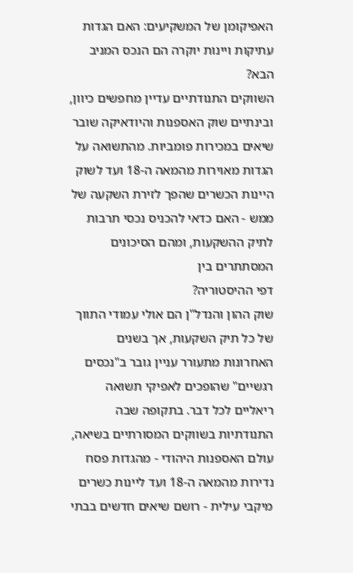האפיקומן של המשקיעים: האם הגדות עתיקות ויינות יוקרה הם הנכס המניב הבא?
השווקים התנודתיים עדיין מחפשים כיוון, ובינתיים שוק האספנות והיודאיקה שובר שיאים במכירות פומביות. מהתשואה על הגדות מאוירות מהמאה ה-18 ועד לשוק היינות הכשרים שהפך לזירת השקעה של ממש - האם כדאי להכניס נכסי תרבות לתיק ההשקעות, ומהם הסיכונים המסתתרים בין
דפי ההיסטוריה?
שוק ההון והנדל"ן הם אולי עמודי התווך של כל תיק השקעות, אך בשנים האחרונות מתעורר עניין גובר ב"נכסים רגשיים" שהופכים לאפיקי תשואה ריאליים לכל דבר. בתקופה שבה התנודתיות בשווקים המסורתיים בשיאה, עולם האספנות היהודי - מהגדות פסח נדירות מהמאה ה-18 ועד ליינות כשרים מיקבי עילית - רושם שיאים חדשים בבתי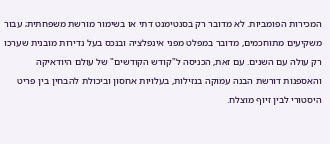המכירות הפומביות. לא מדובר רק בסנטימנט דתי או בשימור מורשת משפחתית; עבור משקיעים מתוחכמים, מדובר במפלט מפני אינפלציה ובנכס בעל נדירות מובנית שערכו רק עולה עם השנים. עם זאת, הכניסה ל"קודש הקודשים" של עולם היודאיקה והאספנות דורשת הבנה עמוקה בנזילות, בעלויות אחסון וביכולת להבחין בין פריט היסטורי לבין זיוף מוצלח.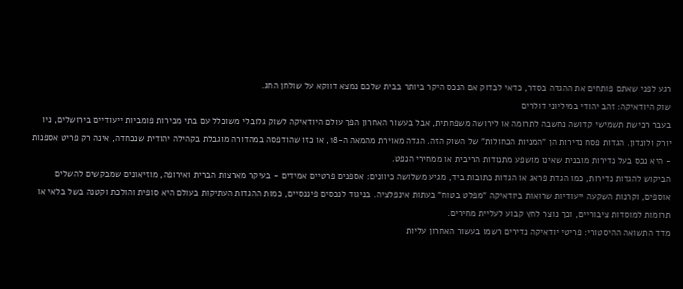רגע לפני שאתם פותחים את ההגדה בסדר, כדאי לבדוק אם הנכס היקר ביותר בבית שלכם נמצא דווקא על שולחן החג.
שוק היודאיקה: זהב יהודי במיליוני דולרים
בעבר רכישת תשמישי קדושה נחשבה לתרומה או לירושה משפחתית, אבל בעשור האחרון הפך עולם היודאיקה לשוק גלובלי משוכלל עם בתי מכירות פומביות ייעודיים בירושלים, ניו יורק ולונדון. הגדות פסח נדירות הן "המניות הכחולות" של השוק הזה. הגדה מאוירת מהמאה ה-18, או כזו שהודפסה במהדורה מוגבלת בקהילה יהודית שנכחדה, אינה רק פריט אספנות - היא נכס בעל נדירות מובנית שאינו מושפע מתנודות הריבית או ממחירי הנפט.
הביקוש להגדות נדירות, כמו הגדת פראג או הגדות כתובות ביד, מגיע משלושה כיוונים: אספנים פרטיים אמידים - בעיקר מארצות הברית ואירופה, מוזיאונים שמבקשים להשלים אוספים, וקרנות השקעה ייעודיות שרואות ביודאיקה "מפלט בטוח" בעתות אינפלציה. בניגוד לנכסים פיננסיים, כמות ההגדות העתיקות בעולם היא סופית והולכת וקטנה בשל בלאי או תרומות למוסדות ציבוריים, וכך נוצר לחץ קבוע לעליית מחירים.
מדד התשואה ההיסטורי: פריטי יודאיקה נדירים רשמו בעשור האחרון עליות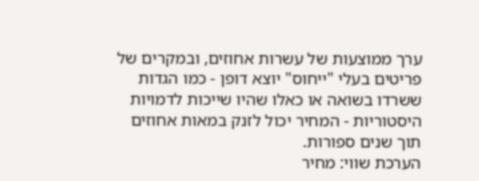ערך ממוצעות של עשרות אחוזים, ובמקרים של פריטים בעלי "ייחוס" יוצא דופן - כמו הגדות ששרדו בשואה או כאלו שהיו שייכות לדמויות היסטוריות - המחיר יכול לזנק במאות אחוזים תוך שנים ספורות.
הערכת שווי: מחיר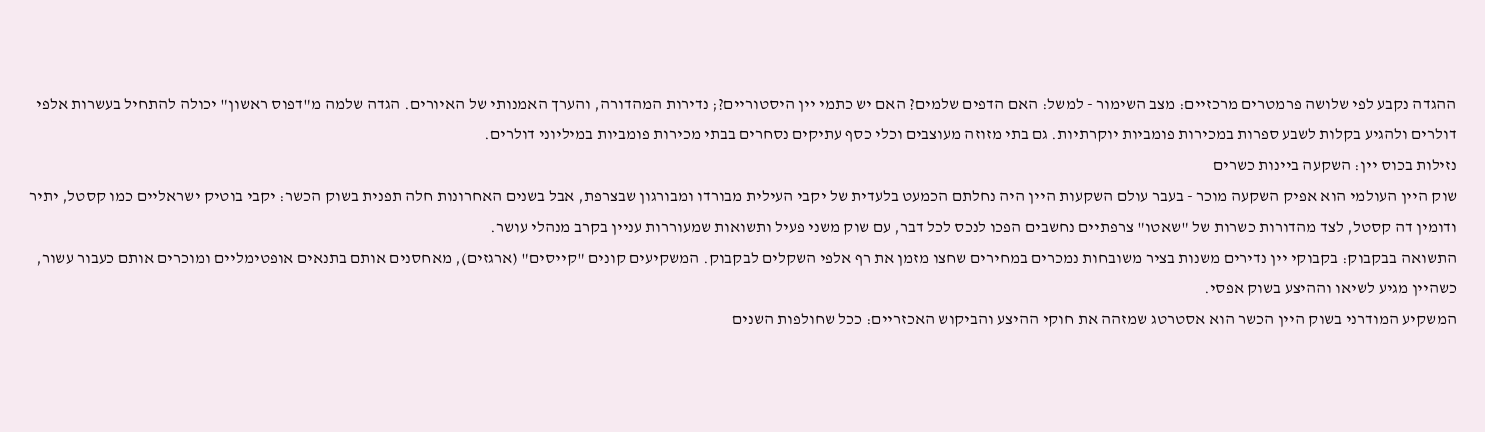ההגדה נקבע לפי שלושה פרמטרים מרכזיים: מצב השימור - למשל: האם הדפים שלמים? האם יש כתמי יין היסטוריים?; נדירות המהדורה, והערך האמנותי של האיורים. הגדה שלמה מ"דפוס ראשון" יכולה להתחיל בעשרות אלפי דולרים ולהגיע בקלות לשבע ספרות במכירות פומביות יוקרתיות. גם בתי מזוזה מעוצבים וכלי כסף עתיקים נסחרים בבתי מכירות פומביות במיליוני דולרים.
נזילות בכוס יין: השקעה ביינות כשרים
שוק היין העולמי הוא אפיק השקעה מוכר - בעבר עולם השקעות היין היה נחלתם הכמעט בלעדית של יקבי העילית מבורדו ומבורגון שבצרפת, אבל בשנים האחרונות חלה תפנית בשוק הכשר: יקבי בוטיק ישראליים כמו קסטל, יתיר ודומין דה קסטל, לצד מהדורות כשרות של "שאטו" צרפתיים נחשבים הפכו לנכס לכל דבר, עם שוק משני פעיל ותשואות שמעוררות עניין בקרב מנהלי עושר.
התשואה בבקבוק: בקבוקי יין נדירים משנות בציר משובחות נמכרים במחירים שחצו מזמן את רף אלפי השקלים לבקבוק. המשקיעים קונים "קייסים" (ארגזים), מאחסנים אותם בתנאים אופטימליים ומוכרים אותם כעבור עשור, כשהיין מגיע לשיאו וההיצע בשוק אפסי.
המשקיע המודרני בשוק היין הכשר הוא אסטרטג שמזהה את חוקי ההיצע והביקוש האכזריים: ככל שחולפות השנים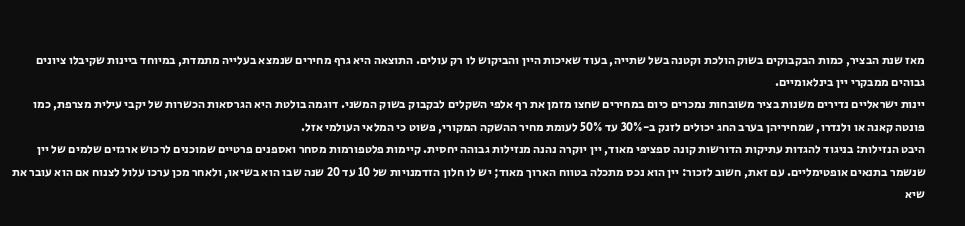מאז שנת הבציר, כמות הבקבוקים בשוק הולכת וקטנה בשל שתייה, בעוד שאיכות היין והביקוש לו רק עולים. התוצאה היא גרף מחירים שנמצא בעלייה מתמדת, במיוחד ביינות שקיבלו ציונים גבוהים ממבקרי יין בינלאומיים.
יינות ישראליים נדירים משנות בציר משובחות נמכרים כיום במחירים שחצו מזמן את רף אלפי השקלים לבקבוק בשוק המשני. דוגמה בולטת היא הגרסאות הכשרות של יקבי עילית מצרפת, כמו פונטה קאנה או ולנדרו, שמחיריהן בערב החג יכולים לזנק ב-30% עד 50% לעומת מחיר ההשקה המקורי, פשוט כי המלאי העולמי אזל.
היבט הנזילות: בניגוד להגדות עתיקות הדורשות קונה ספציפי מאוד, יין יוקרה נהנה מנזילות גבוהה יחסית. קיימות פלטפורמות מסחר ואספנים פרטיים שמוכנים לרכוש ארגזים שלמים של יין שנשמר בתנאים אופטימליים. עם זאת, חשוב לזכור: יין הוא נכס מתכלה בטווח הארוך מאוד; יש לו חלון הזדמנויות של 10 עד 20 שנה שבו הוא בשיאו, ולאחר מכן ערכו עלול לצנוח אם הוא עובר את שיא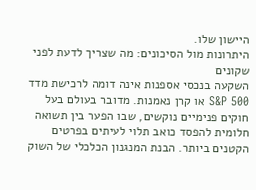היישון שלו.
היתרונות מול הסיכונים: מה שצריך לדעת לפני שקונים
השקעה בנכסי אספנות אינה דומה לרכישת מדד S&P 500 או קרן נאמנות. מדובר בעולם בעל חוקים פנימיים נוקשים, שבו הפער בין תשואה חלומית להפסד כואב תלוי לעיתים בפרטים הקטנים ביותר. הבנת המנגנון הכלכלי של השוק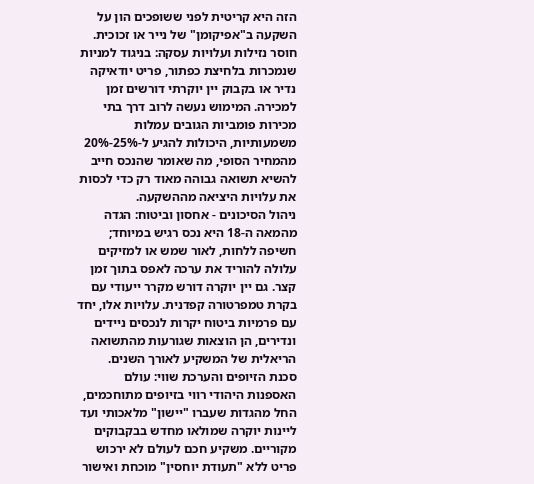הזה היא קריטית לפני ששופכים הון על השקעה ב"אפיקומן" של נייר או זכוכית.
חוסר נזילות ועלויות עסקה: בניגוד למניות שנמכרות בלחיצת כפתור, פריט יודאיקה נדיר או בקבוק יין יוקרתי דורשים זמן למכירה. המימוש נעשה לרוב דרך בתי מכירות פומביות הגובים עמלות משמעותיות, היכולות להגיע ל-25%-20% מהמחיר הסופי, מה שאומר שהנכס חייב להשיא תשואה גבוהה מאוד רק כדי לכסות את עלויות היציאה מההשקעה.
ניהול הסיכונים - אחסון וביטוח: הגדה מהמאה ה-18 היא נכס רגיש במיוחד; חשיפה ללחות, לאור שמש או למזיקים עלולה להוריד את ערכה לאפס בתוך זמן קצר. גם יין יוקרה דורש מקרר ייעודי עם בקרת טמפרטורה קפדנית. עלויות אלו, יחד עם פרמיות ביטוח יקרות לנכסים ניידים ונדירים, הן הוצאות שגורעות מהתשואה הריאלית של המשקיע לאורך השנים.
סכנת הזיופים והערכת שווי: עולם האספנות היהודי רווי בזיופים מתוחכמים, החל מהגדות שעברו "יישון" מלאכותי ועד ליינות יוקרה שמולאו מחדש בבקבוקים מקוריים. משקיע חכם לעולם לא ירכוש פריט ללא "תעודת יוחסין" מוכחת ואישור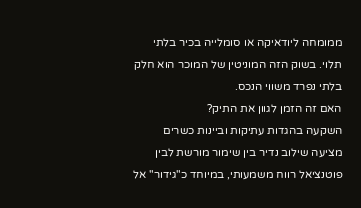ממומחה ליודאיקה או סומלייה בכיר בלתי תלוי. בשוק הזה המוניטין של המוכר הוא חלק בלתי נפרד משווי הנכס.
האם זה הזמן לגוון את התיק?
השקעה בהגדות עתיקות וביינות כשרים מציעה שילוב נדיר בין שימור מורשת לבין פוטנציאל רווח משמעותי, במיוחד כ"גידור" אל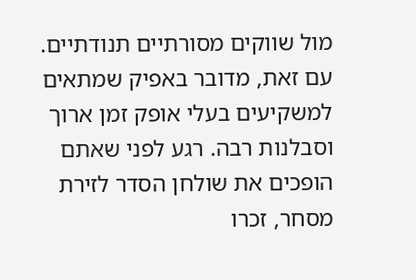מול שווקים מסורתיים תנודתיים. עם זאת, מדובר באפיק שמתאים למשקיעים בעלי אופק זמן ארוך וסבלנות רבה. רגע לפני שאתם הופכים את שולחן הסדר לזירת מסחר, זכרו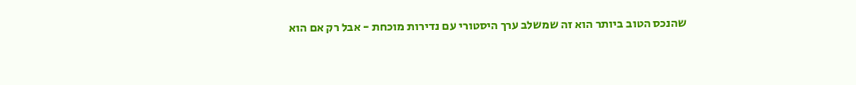שהנכס הטוב ביותר הוא זה שמשלב ערך היסטורי עם נדירות מוכחת - אבל רק אם הוא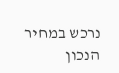נרכש במחיר הנכון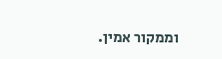וממקור אמין.